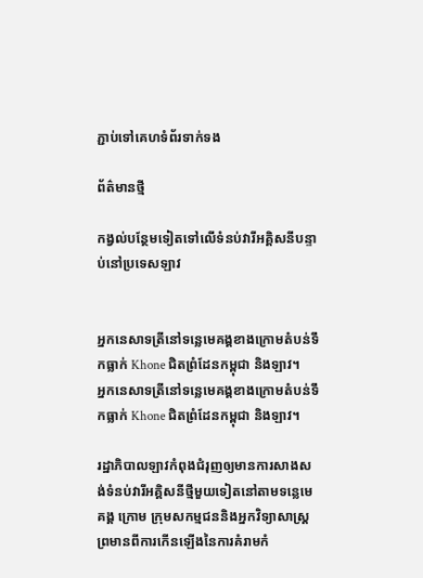ភ្ជាប់ទៅគេហទំព័រទាក់ទង

ព័ត៌មានថ្មី

កង្វល់បន្ថែមទៀតទៅលើទំនប់វារីអគ្គិសនីបន្ទាប់នៅប្រទេសឡាវ


អ្នកនេសាទត្រីនៅទន្លេមេគង្គខាងក្រោមតំបន់ទឹកធ្លាក់ Khone ជិតព្រំដែនកម្ពុជា និងឡាវ។
អ្នកនេសាទត្រីនៅទន្លេមេគង្គខាងក្រោមតំបន់ទឹកធ្លាក់ Khone ជិតព្រំដែនកម្ពុជា និងឡាវ។

រដ្ឋាភិបាលឡាវកំពុងជំរុញឲ្យមានការសាងសង់ទំនប់វារីអគ្គិសនីថ្មីមួយទៀតនៅតាមទន្លេមេគង្គ ក្រោម ក្រុមសកម្មជននិងអ្នកវិទ្យាសាស្ដ្រព្រមានពីការកើនឡើងនៃការគំរាមកំ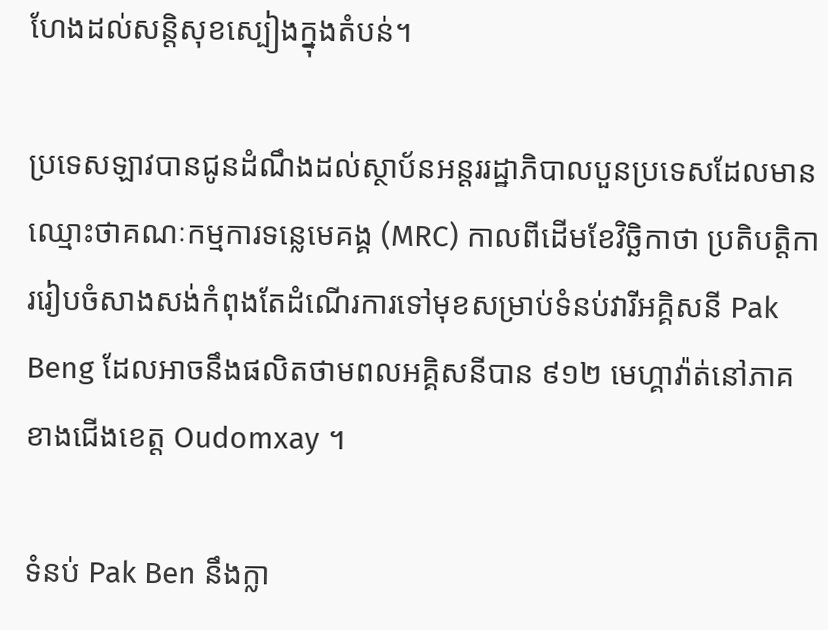ហែងដល់សន្តិសុខស្បៀងក្នុងតំបន់។

ប្រទេសឡាវបានជូនដំណឹងដល់ស្ថាប័នអន្តររដ្ឋាភិបាលបួនប្រទេសដែលមានឈ្មោះថាគណៈកម្មការទន្លេមេគង្គ (MRC) កាលពីដើមខែវិច្ឆិកាថា ប្រតិបតិ្តការរៀបចំសាងសង់កំពុងតែដំណើរការទៅមុខសម្រាប់ទំនប់វារីអគ្គិសនី Pak Beng ដែលអាចនឹងផលិតថាមពលអគ្គិសនីបាន ៩១២ មេហ្គាវ៉ាត់នៅភាគខាងជើងខេត្ត Oudomxay ។

ទំនប់ Pak Ben នឹងក្លា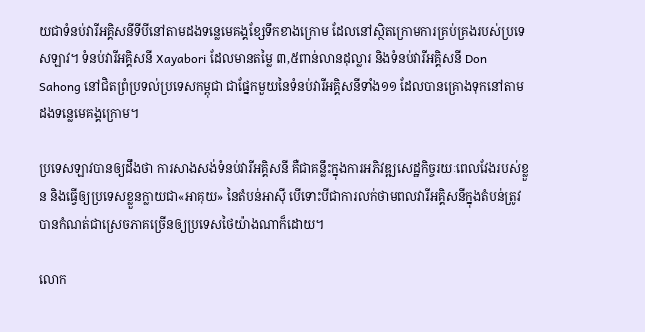យជាទំនប់វារីអគ្គិសនីទីបីនៅតាមដងទន្លេមេគង្គខ្សែទឹកខាងក្រោម ដែលនៅស្ថិតក្រោមការគ្រប់គ្រងរបស់ប្រទេសឡាវ។ ទំនប់វារីអគ្គិសនី Xayabori ដែលមានតម្លៃ ៣,៥ពាន់លានដុល្លារ និងទំនប់វារីអគ្គិសនី Don Sahong នៅជិតព្រំប្រទល់ប្រទេសកម្ពុជា ជាផ្នែកមួយនៃទំនប់វារីអគ្គិសនីទាំង១១ ដែលបានគ្រោងទុកនៅតាមដងទន្លេមេគង្គក្រោម។

ប្រទេសឡាវបានឲ្យដឹងថា ការសាងសង់ទំនប់វារីអគ្គិសនី គឺជាគន្លឹះក្នុងការអភិវឌ្ឍសេដ្ឋកិច្ចរយៈពេលវែងរបស់ខ្លួន និងធ្វើឲ្យប្រទេសខ្លួនក្លាយជា«អាគុយ» នៃតំបន់អាស៊ី បើទោះបីជាការលក់ថាមពលវារីអគ្គិសនីក្នុងតំបន់ត្រូវបានកំណត់ជាស្រេចភាគច្រើនឲ្យប្រទេសថៃយ៉ាងណាក៏ដោយ។

លោក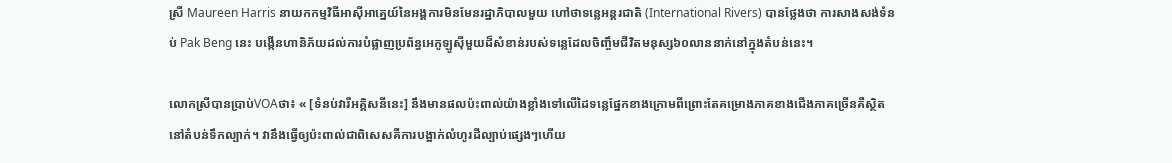ស្រី Maureen Harris នាយកកម្មវិធីអាស៊ីអាគ្នេយ៍នៃអង្គការមិនមែនរដ្ឋាភិបាលមួយ ហៅថាទន្លេអន្តរជាតិ (International Rivers) បានថ្លែងថា ការសាងសង់ទំនប់ Pak Beng នេះ បង្កើនហានិភ័យដល់ការបំផ្លាញប្រព័ន្ធអេកូឡូស៊ីមួយដ៏សំខាន់របស់ទន្លេដែលចិញ្ចឹមជីវិតមនុស្ស៦០លាននាក់នៅក្នុងតំបន់នេះ។

លោកស្រីបានប្រាប់VOAថា៖ « [ទំនប់វារីអគ្គិសនីនេះ] នឹងមានផលប៉ះពាល់យ៉ាងខ្លាំងទៅលើដៃទន្លេផ្នែកខាងក្រោមពីព្រោះតែគម្រោងភាគខាងជើងភាគច្រើនគឺស្ថិតនៅតំបន់ទឹកល្បាក់។ វានឹងធ្វើឲ្យប៉ះពាល់ជាពិសេសគឺការបង្អាក់លំហូរដីល្បាប់ផ្សេងៗហើយ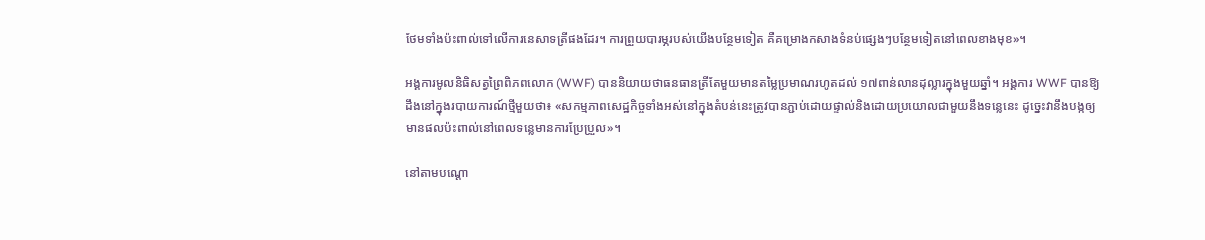ថែមទាំងប៉ះពាល់ទៅលើការនេសាទត្រីផងដែរ។ ការព្រួយបារម្ភរបស់យើងបន្ថែមទៀត គឺគម្រោងកសាងទំនប់ផ្សេងៗបន្ថែមទៀតនៅពេលខាងមុខ»។

អង្គការមូលនិធិសត្វព្រៃពិភពលោក (WWF) បាននិយាយថាធនធានត្រីតែមួយមានតម្លៃប្រមាណរហូតដល់ ១៧ពាន់លានដុល្លារក្នុងមួយឆ្នាំ។ អង្គការ WWF បានឱ្យដឹងនៅក្នុងរបាយការណ៍ថ្មីមួយថា៖ «សកម្មភាពសេដ្ឋកិច្ចទាំងអស់នៅក្នុងតំបន់នេះត្រូវបានភ្ជាប់ដោយផ្ទាល់និងដោយប្រយោលជាមួយនឹងទន្លេនេះ ដូច្នេះវានឹងបង្កឲ្យមានផលប៉ះពាល់នៅពេលទន្លេមានការប្រែប្រួល»។

នៅតាមបណ្តោ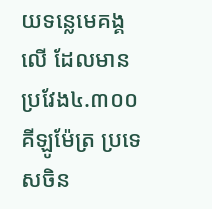យទន្លេមេគង្គលើ ដែលមានប្រវែង៤.៣០០គីឡូម៉ែត្រ ប្រទេសចិន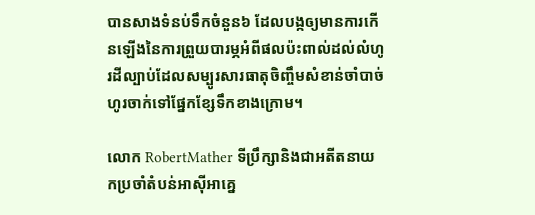បានសាងទំនប់ទឹកចំនួន៦ ដែលបង្កឲ្យមានការកើនឡើងនៃការព្រួយបារម្ភអំពីផលប៉ះពាល់ដល់លំហូរដីល្បាប់ដែលសម្បូរសារធាតុចិញ្ចឹមសំខាន់ចាំបាច់ហូរចាក់ទៅផ្នែកខ្សែទឹកខាងក្រោម។

លោក RobertMather ទីប្រឹក្សានិងជាអតីតនាយកប្រចាំតំបន់អាស៊ីអាគ្នេ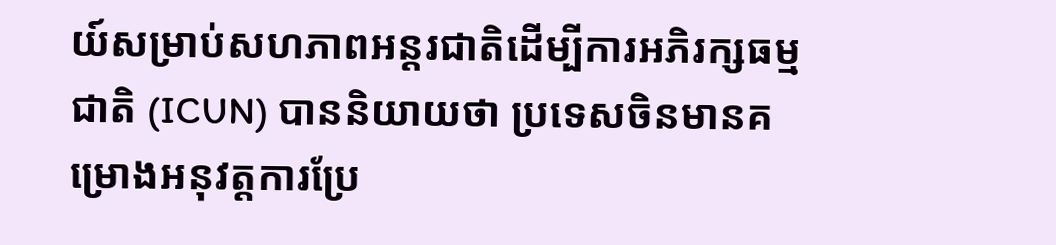យ៍សម្រាប់សហភាពអន្តរជាតិដើម្បីការអភិរក្សធម្មជាតិ (ICUN) បាននិយាយថា ប្រទេសចិនមានគម្រោងអនុវត្តការប្រែ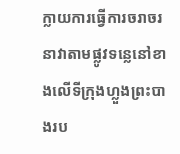ក្លាយការធ្វើការចរាចរនាវាតាមផ្លូវទន្លេនៅខាងលើទីក្រុងហ្លួងព្រះបាងរប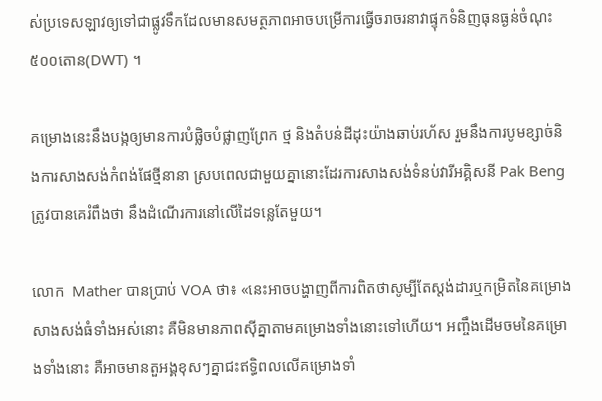ស់ប្រទេសឡាវឲ្យទៅជាផ្លូវទឹកដែលមានសមត្ថភាពអាចបម្រើការធ្វើចរាចរនាវាផ្ទុកទំនិញធុនធ្ងន់ចំណុះ៥០០តោន(DWT) ។

គម្រោងនេះនឹងបង្កឲ្យមានការបំផ្លិចបំផ្លាញព្រែក ថ្ម និងតំបន់ដីដុះយ៉ាងឆាប់រហ័ស រួមនឹងការបូមខ្សាច់និងការសាងសង់កំពង់ផែថ្មីនានា ស្របពេលជាមួយគ្នានោះដែរការសាងសង់ទំនប់វារីអគ្គិសនី Pak Beng ត្រូវបានគេរំពឹងថា នឹងដំណើរការនៅលើដៃទន្លេតែមួយ។

លោក  Mather បានប្រាប់ VOA ថា៖ «នេះអាចបង្ហាញពីការពិតថាសូម្បីតែស្តង់ដារឬកម្រិតនៃគម្រោងសាងសង់ធំទាំងអស់នោះ គឺមិនមានភាពស៊ីគ្នាតាមគម្រោងទាំងនោះទៅហើយ។ អញ្ចឹងដើមចមនៃគម្រោងទាំងនោះ គឺអាចមានតួអង្គខុសៗគ្នាជះឥទ្ធិពលលើគម្រោងទាំ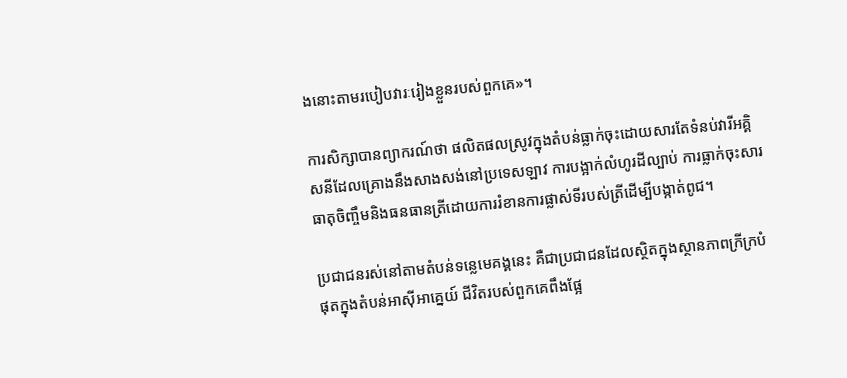ងនោះតាមរបៀបវារៈរៀងខ្លួនរបស់ពួកគេ»។

ការសិក្សាបានព្យាករណ៍ថា ផលិតផលស្រូវក្នុងតំបន់ធ្លាក់ចុះដោយសារតែទំនប់វារីអគ្គិសនីដែលគ្រោងនឹងសាងសង់នៅប្រទេសឡាវ ការបង្អាក់លំហូរដីល្បាប់ ការធ្លាក់ចុះសារធាតុចិញ្ចឹមនិងធនធានត្រីដោយការរំខានការផ្លាស់ទីរបស់ត្រីដើម្បីបង្កាត់ពូជ។

ប្រជាជនរស់នៅតាមតំបន់ទន្លេមេគង្គនេះ គឺជាប្រជាជនដែលស្ថិតក្នុងស្ថានភាពក្រីក្របំផុតក្នុងតំបន់អាស៊ីអាគ្នេយ៍ ជីវិតរបស់ពួកគេពឹងផ្អែ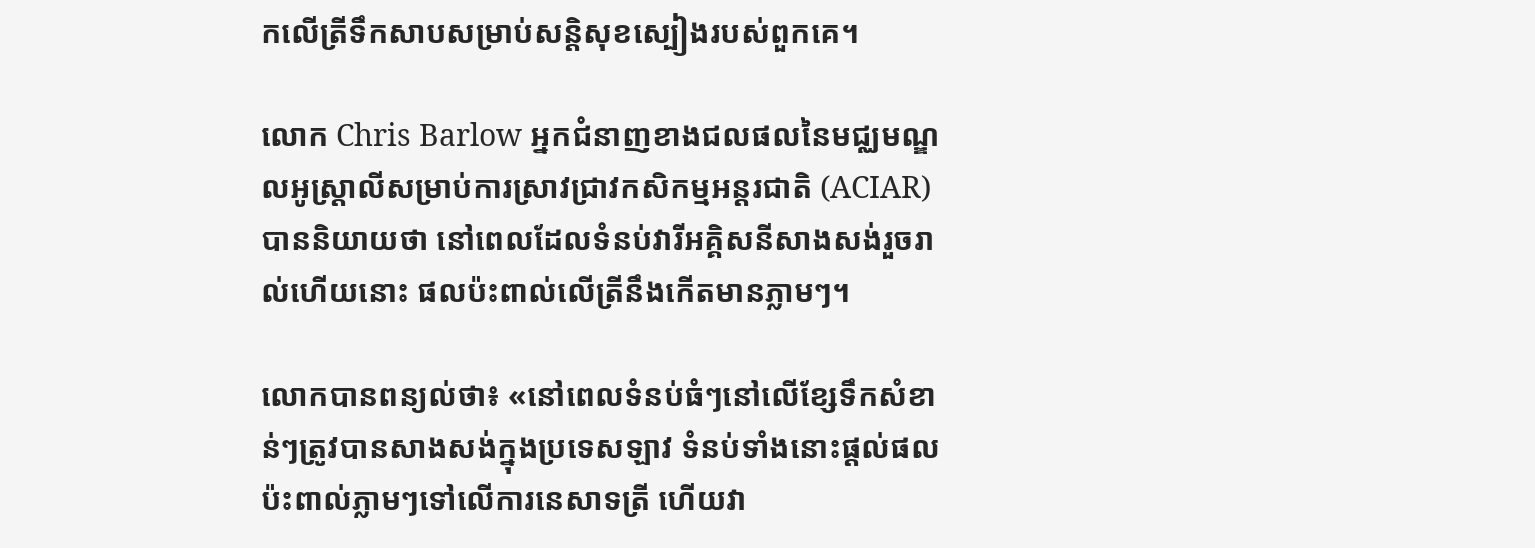កលើត្រីទឹកសាបសម្រាប់សន្តិសុខស្បៀងរបស់ពួកគេ។

លោក Chris Barlow អ្នកជំនាញខាងជលផលនៃមជ្ឈមណ្ឌលអូស្ត្រាលីសម្រាប់ការស្រាវជ្រាវកសិកម្មអន្ដរជាតិ (ACIAR) បាននិយាយថា នៅពេលដែលទំនប់វារីអគ្គិសនីសាងសង់រួចរាល់ហើយនោះ ផលប៉ះពាល់លើត្រីនឹងកើតមានភ្លាមៗ។

លោកបានពន្យល់ថា៖ «នៅពេលទំនប់ធំៗនៅលើខ្សែទឹកសំខាន់ៗត្រូវបានសាងសង់ក្នុងប្រទេសឡាវ ទំនប់ទាំងនោះផ្តល់ផលប៉ះពាល់ភ្លាមៗទៅលើការនេសាទត្រី ហើយវា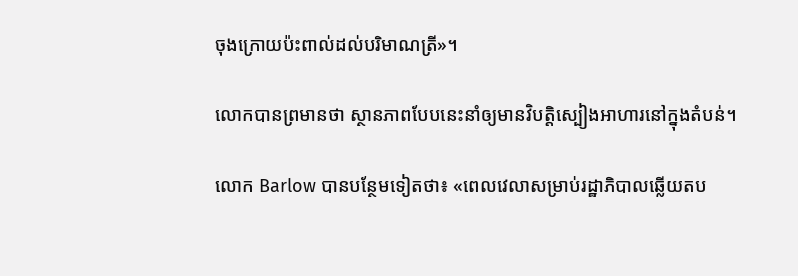ចុងក្រោយប៉ះពាល់ដល់បរិមាណត្រី»។

លោកបានព្រមានថា ស្ថានភាពបែបនេះនាំឲ្យមានវិបត្តិស្បៀងអាហារនៅក្នុងតំបន់។

លោក Barlow បានបន្ថែមទៀតថា៖ «ពេលវេលាសម្រាប់រដ្ឋាភិបាលឆ្លើយតប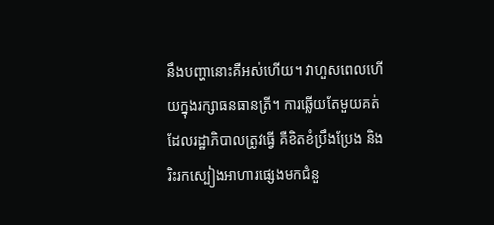នឹងបញ្ហានោះគឺអស់ហើយ។ វាហួសពេលហើយក្នុងរក្សាធនធានត្រី។ ការឆ្លើយតែមួយគត់ដែលរដ្ឋាភិបាលត្រូវធ្វើ គឺខិតខំប្រឹងប្រែង និងរិះរកស្បៀងអាហារផ្សេងមកជំនួ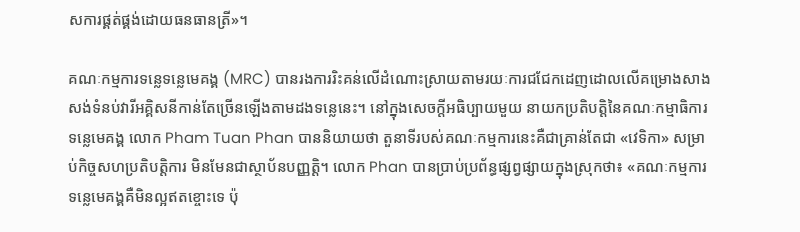សការផ្គត់ផ្គង់ដោយធនធានត្រី»។

គណៈកម្មការទន្លេទន្លេមេគង្គ (MRC) បានរងការរិះគន់លើដំណោះស្រាយតាមរយៈការជជែកដេញដោលលើគម្រោងសាងសង់ទំនប់វារីអគ្គិសនីកាន់តែច្រើនឡើងតាមដងទន្លេនេះ។ នៅក្នុងសេចក្តីអធិប្បាយមួយ នាយកប្រតិបត្តិនៃគណៈកម្មាធិការទន្លេមេគង្គ លោក Pham Tuan Phan បាននិយាយថា តួនាទីរបស់គណៈកម្មការនេះគឺជាគ្រាន់តែជា «វេទិកា» សម្រាប់កិច្ចសហប្រតិបត្តិការ មិនមែនជាស្ថាប័នបញ្ញត្ដិ។ លោក Phan បានប្រាប់ប្រព័ន្ធផ្សព្វផ្សាយក្នុងស្រុកថា៖ «គណៈកម្មការទន្លេមេគង្គគឺមិនល្អឥតខ្ចោះទេ ប៉ុ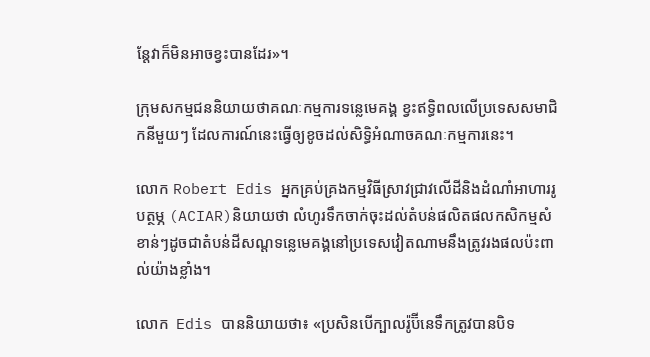ន្តែវាក៏មិនអាចខ្វះបានដែរ»។

ក្រុមសកម្មជននិយាយថាគណៈកម្មការទន្លេមេគង្គ ខ្វះឥទ្ធិពលលើប្រទេសសមាជិកនីមួយៗ ដែលការណ៍នេះធ្វើឲ្យខូចដល់សិទ្ធិអំណាចគណៈកម្មការនេះ។

លោក Robert Edis អ្នកគ្រប់គ្រងកម្មវិធីស្រាវជ្រាវលើដីនិងដំណាំអាហាររូបត្ថម្ភ (ACIAR)និយាយថា លំហូរទឹកចាក់ចុះដល់តំបន់ផលិតផលកសិកម្មសំខាន់ៗដូចជាតំបន់ដីសណ្តទន្លេមេគង្គនៅប្រទេសវៀតណាមនឹងត្រូវរងផលប៉ះពាល់យ៉ាងខ្លាំង។

លោក  Edis បាននិយាយថា៖ «ប្រសិនបើក្បាលរ៉ូប៊ីនេទឹកត្រូវបានបិទ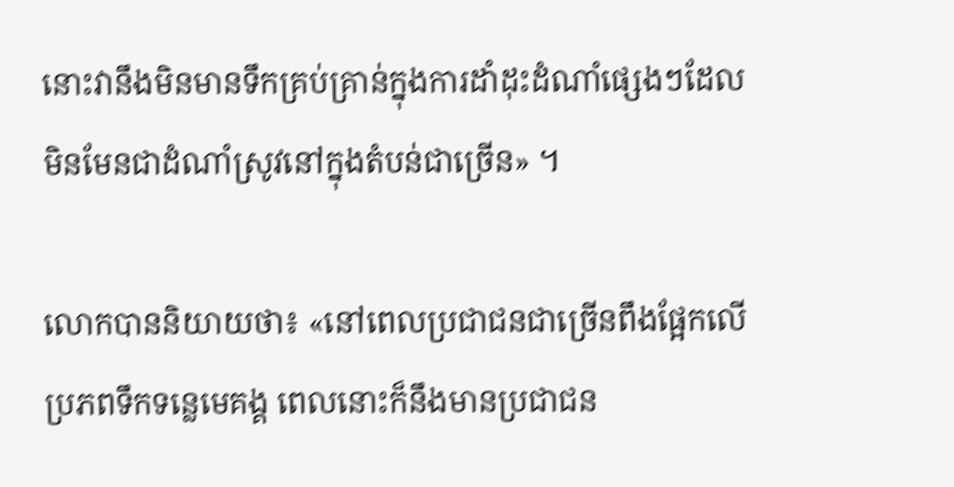នោះវានឹងមិនមានទឹកគ្រប់គ្រាន់ក្នុងការដាំដុះដំណាំផ្សេងៗដែលមិនមែនជាដំណាំស្រូវនៅក្នុងតំបន់ជាច្រើន» ។

លោកបាននិយាយថា៖ «នៅពេលប្រជាជនជាច្រើនពឹងផ្អែកលើប្រភពទឹកទន្លេមេគង្គ ពេលនោះក៏នឹងមានប្រជាជន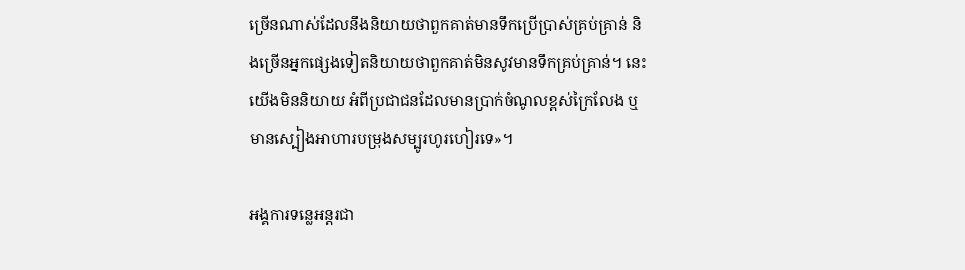ច្រើនណាស់ដែលនឹងនិយាយថាពួកគាត់មានទឹកប្រើប្រាស់គ្រប់គ្រាន់ និងច្រើនអ្នកផ្សេងទៀតនិយាយថាពួកគាត់មិនសូវមានទឹកគ្រប់គ្រាន់។ នេះយើងមិននិយាយ អំពីប្រជាជនដែលមានប្រាក់ចំណូលខ្ពស់ក្រៃលែង ឬមានស្បៀងអាហារបម្រុងសម្បូរហូរហៀរទេ»។

អង្គការទន្លេអន្តរជា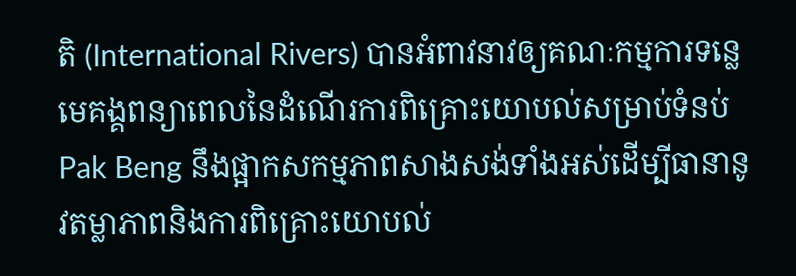តិ (International Rivers) បានអំពាវនាវឲ្យគណៈកម្មការទន្លេមេគង្គពន្យាពេលនៃដំណើរការពិគ្រោះយោបល់សម្រាប់ទំនប់ Pak Beng នឹងផ្អាកសកម្មភាពសាងសង់ទាំងអស់ដើម្បីធានានូវតម្លាភាពនិងការពិគ្រោះយោបល់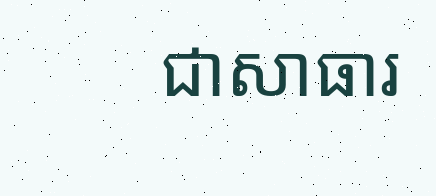ជាសាធារ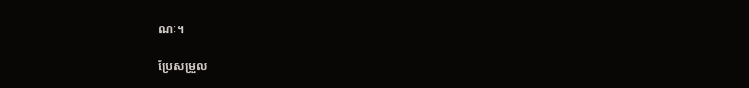ណៈ។

ប្រែសម្រួល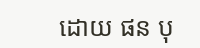ដោយ ផន បុ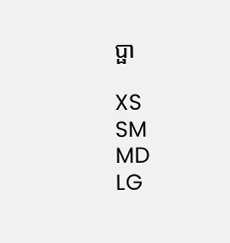ប្ផា

XS
SM
MD
LG